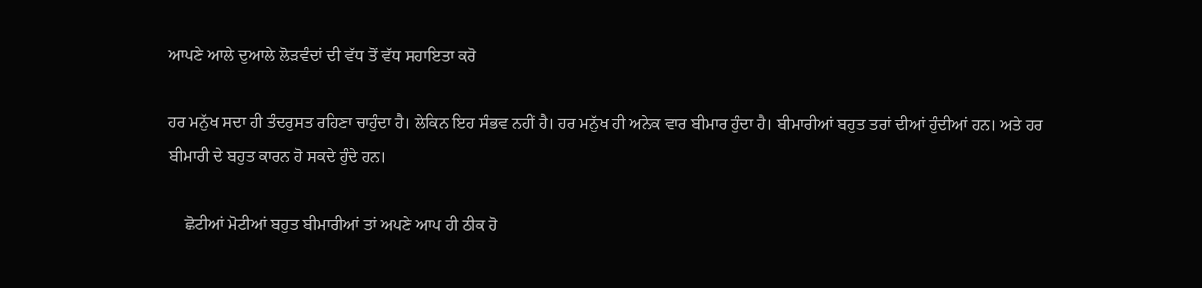ਆਪਣੇ ਆਲੇ ਦੁਆਲੇ ਲੋੜਵੰਦਾਂ ਦੀ ਵੱਧ ਤੋਂ ਵੱਧ ਸਹਾਇਤਾ ਕਰੋ

ਹਰ ਮਨੁੱਖ ਸਦਾ ਹੀ ਤੰਦਰੁਸਤ ਰਹਿਣਾ ਚਾਹੁੰਦਾ ਹੈ। ਲੇਕਿਨ ਇਹ ਸੰਭਵ ਨਹੀਂ ਹੈ। ਹਰ ਮਨੁੱਖ ਹੀ ਅਨੇਕ ਵਾਰ ਬੀਮਾਰ ਹੁੰਦਾ ਹੈ। ਬੀਮਾਰੀਆਂ ਬਹੁਤ ਤਰਾਂ ਦੀਆਂ ਹੁੰਦੀਆਂ ਹਨ। ਅਤੇ ਹਰ ਬੀਮਾਰੀ ਦੇ ਬਹੁਤ ਕਾਰਨ ਹੋ ਸਕਦੇ ਹੁੰਦੇ ਹਨ।

    ਛੋਟੀਆਂ ਮੋਟੀਆਂ ਬਹੁਤ ਬੀਮਾਰੀਆਂ ਤਾਂ ਅਪਣੇ ਆਪ ਹੀ ਠੀਕ ਹੋ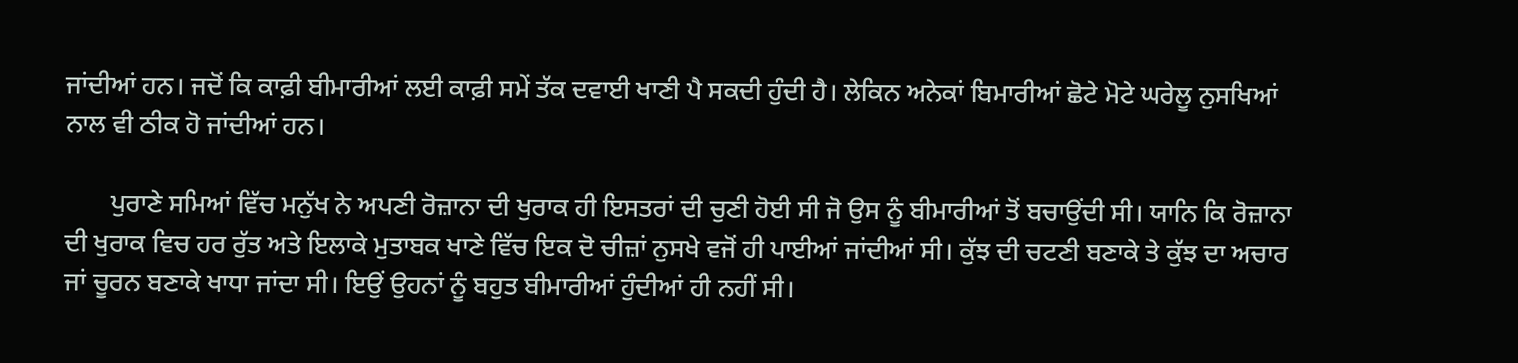ਜਾਂਦੀਆਂ ਹਨ। ਜਦੋਂ ਕਿ ਕਾਫ਼ੀ ਬੀਮਾਰੀਆਂ ਲਈ ਕਾਫ਼ੀ ਸਮੇਂ ਤੱਕ ਦਵਾਈ ਖਾਣੀ ਪੈ ਸਕਦੀ ਹੁੰਦੀ ਹੈ। ਲੇਕਿਨ ਅਨੇਕਾਂ ਬਿਮਾਰੀਆਂ ਛੋਟੇ ਮੋਟੇ ਘਰੇਲੂ ਨੁਸਖਿਆਂ ਨਾਲ ਵੀ ਠੀਕ ਹੋ ਜਾਂਦੀਆਂ ਹਨ।

       ਪੁਰਾਣੇ ਸਮਿਆਂ ਵਿੱਚ ਮਨੁੱਖ ਨੇ ਅਪਣੀ ਰੋਜ਼ਾਨਾ ਦੀ ਖੁਰਾਕ ਹੀ ਇਸਤਰਾਂ ਦੀ ਚੁਣੀ ਹੋਈ ਸੀ ਜੋ ਉਸ ਨੂੰ ਬੀਮਾਰੀਆਂ ਤੋਂ ਬਚਾਉਂਦੀ ਸੀ। ਯਾਨਿ ਕਿ ਰੋਜ਼ਾਨਾ ਦੀ ਖੁਰਾਕ ਵਿਚ ਹਰ ਰੁੱਤ ਅਤੇ ਇਲਾਕੇ ਮੁਤਾਬਕ ਖਾਣੇ ਵਿੱਚ ਇਕ ਦੋ ਚੀਜ਼ਾਂ ਨੁਸਖੇ ਵਜੋਂ ਹੀ ਪਾਈਆਂ ਜਾਂਦੀਆਂ ਸੀ। ਕੁੱਝ ਦੀ ਚਟਣੀ ਬਣਾਕੇ ਤੇ ਕੁੱਝ ਦਾ ਅਚਾਰ ਜਾਂ ਚੂਰਨ ਬਣਾਕੇ ਖਾਧਾ ਜਾਂਦਾ ਸੀ। ਇਉਂ ਉਹਨਾਂ ਨੂੰ ਬਹੁਤ ਬੀਮਾਰੀਆਂ ਹੁੰਦੀਆਂ ਹੀ ਨਹੀਂ ਸੀ।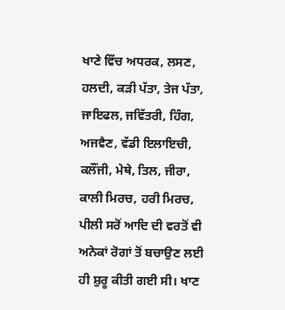ਖਾਣੇ ਵਿੱਚ ਅਧਰਕ, ਲਸਣ, ਹਲਦੀ, ਕੜੀ ਪੱਤਾ, ਤੇਜ ਪੱਤਾ, ਜਾਇਫਲ, ਜਵਿੱਤਰੀ, ਹਿੰਗ, ਅਜਵੈਣ, ਵੱਡੀ ਇਲਾਇਚੀ, ਕਲੌਂਜੀ, ਮੇਥੇ, ਤਿਲ, ਜੀਰਾ, ਕਾਲੀ ਮਿਰਚ, ਹਰੀ ਮਿਰਚ, ਪੀਲੀ ਸਰੋਂ ਆਦਿ ਦੀ ਵਰਤੋਂ ਵੀ ਅਨੇਕਾਂ ਰੋਗਾਂ ਤੋਂ ਬਚਾਉਣ ਲਈ ਹੀ ਸ਼ੁਰੂ ਕੀਤੀ ਗਈ ਸੀ। ਖਾਣ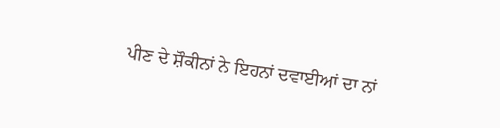ਪੀਣ ਦੇ ਸ਼ੌਕੀਨਾਂ ਨੇ ਇਹਨਾਂ ਦਵਾਈਆਂ ਦਾ ਨਾਂ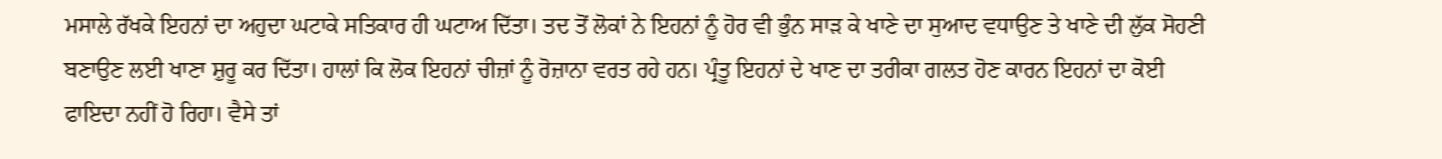ਮਸਾਲੇ ਰੱਖਕੇ ਇਹਨਾਂ ਦਾ ਅਹੁਦਾ ਘਟਾਕੇ ਸਤਿਕਾਰ ਹੀ ਘਟਾਅ ਦਿੱਤਾ। ਤਦ ਤੋਂ ਲੋਕਾਂ ਨੇ ਇਹਨਾਂ ਨੂੰ ਹੋਰ ਵੀ ਭੁੰਨ ਸਾੜ ਕੇ ਖਾਣੇ ਦਾ ਸੁਆਦ ਵਧਾਉਣ ਤੇ ਖਾਣੇ ਦੀ ਲੁੱਕ ਸੋਹਣੀ ਬਣਾਉਣ ਲਈ ਖਾਣਾ ਸ਼ੁਰੂ ਕਰ ਦਿੱਤਾ। ਹਾਲਾਂ ਕਿ ਲੋਕ ਇਹਨਾਂ ਚੀਜ਼ਾਂ ਨੂੰ ਰੋਜ਼ਾਨਾ ਵਰਤ ਰਹੇ ਹਨ। ਪ੍ਰੰਤੂ ਇਹਨਾਂ ਦੇ ਖਾਣ ਦਾ ਤਰੀਕਾ ਗਲਤ ਹੋਣ ਕਾਰਨ ਇਹਨਾਂ ਦਾ ਕੋਈ ਫਾਇਦਾ ਨਹੀਂ ਹੋ ਰਿਹਾ। ਵੈਸੇ ਤਾਂ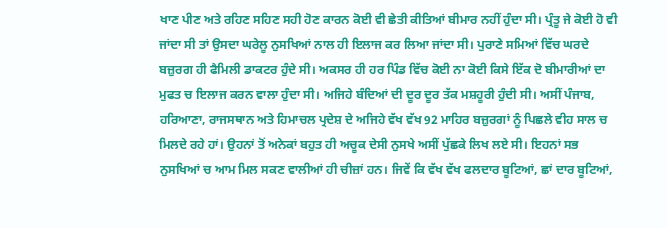ਖਾਣ ਪੀਣ ਅਤੇ ਰਹਿਣ ਸਹਿਣ ਸਹੀ ਹੋਣ ਕਾਰਨ ਕੋਈ ਵੀ ਛੇਤੀ ਕੀਤਿਆਂ ਬੀਮਾਰ ਨਹੀਂ ਹੁੰਦਾ ਸੀ। ਪ੍ਰੰਤੂ ਜੇ ਕੋਈ ਹੋ ਵੀ ਜਾਂਦਾ ਸੀ ਤਾਂ ਉਸਦਾ ਘਰੇਲੂ ਨੁਸਖਿਆਂ ਨਾਲ ਹੀ ਇਲਾਜ ਕਰ ਲਿਆ ਜਾਂਦਾ ਸੀ। ਪੁਰਾਣੇ ਸਮਿਆਂ ਵਿੱਚ ਘਰਦੇ ਬਜ਼ੁਰਗ ਹੀ ਫੈਮਿਲੀ ਡਾਕਟਰ ਹੁੰਦੇ ਸੀ। ਅਕਸਰ ਹੀ ਹਰ ਪਿੰਡ ਵਿੱਚ ਕੋਈ ਨਾ ਕੋਈ ਕਿਸੇ ਇੱਕ ਦੋ ਬੀਮਾਰੀਆਂ ਦਾ ਮੁਫਤ ਚ ਇਲਾਜ ਕਰਨ ਵਾਲਾ ਹੁੰਦਾ ਸੀ। ਅਜਿਹੇ ਬੰਦਿਆਂ ਦੀ ਦੂਰ ਦੂਰ ਤੱਕ ਮਸ਼ਹੂਰੀ ਹੁੰਦੀ ਸੀ। ਅਸੀਂ ਪੰਜਾਬ, ਹਰਿਆਣਾ, ਰਾਜਸਥਾਨ ਅਤੇ ਹਿਮਾਚਲ ਪ੍ਰਦੇਸ਼ ਦੇ ਅਜਿਹੇ ਵੱਖ ਵੱਖ 92 ਮਾਹਿਰ ਬਜ਼ੁਰਗਾਂ ਨੂੰ ਪਿਛਲੇ ਵੀਹ ਸਾਲ ਚ ਮਿਲਦੇ ਰਹੇ ਹਾਂ। ਉਹਨਾਂ ਤੋਂ ਅਨੇਕਾਂ ਬਹੁਤ ਹੀ ਅਚੂਕ ਦੇਸੀ ਨੁਸਖੇ ਅਸੀਂ ਪੁੱਛਕੇ ਲਿਖ ਲਏ ਸੀ। ਇਹਨਾਂ ਸਭ ਨੁਸਖਿਆਂ ਚ ਆਮ ਮਿਲ ਸਕਣ ਵਾਲੀਆਂ ਹੀ ਚੀਜ਼ਾਂ ਹਨ। ਜਿਵੇਂ ਕਿ ਵੱਖ ਵੱਖ ਫਲਦਾਰ ਬੂਟਿਆਂ, ਛਾਂ ਦਾਰ ਬੂਟਿਆਂ,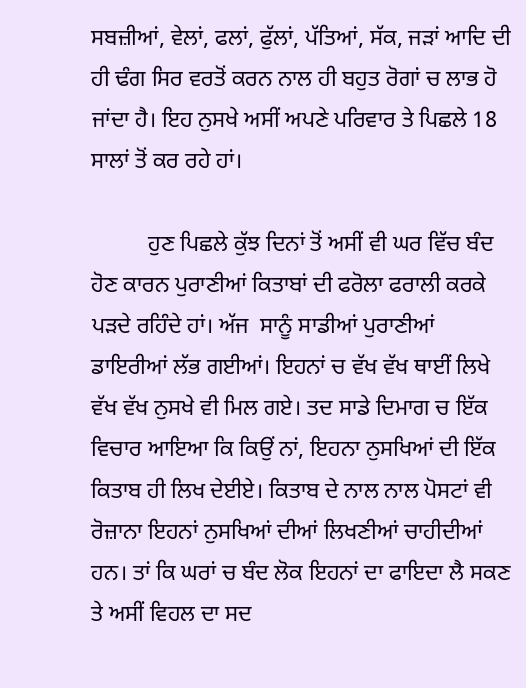ਸਬਜ਼ੀਆਂ, ਵੇਲਾਂ, ਫਲਾਂ, ਫੁੱਲਾਂ, ਪੱਤਿਆਂ, ਸੱਕ, ਜੜਾਂ ਆਦਿ ਦੀ ਹੀ ਢੰਗ ਸਿਰ ਵਰਤੋਂ ਕਰਨ ਨਾਲ ਹੀ ਬਹੁਤ ਰੋਗਾਂ ਚ ਲਾਭ ਹੋ ਜਾਂਦਾ ਹੈ। ਇਹ ਨੁਸਖੇ ਅਸੀਂ ਅਪਣੇ ਪਰਿਵਾਰ ਤੇ ਪਿਛਲੇ 18 ਸਾਲਾਂ ਤੋਂ ਕਰ ਰਹੇ ਹਾਂ।

          ਹੁਣ ਪਿਛਲੇ ਕੁੱਝ ਦਿਨਾਂ ਤੋਂ ਅਸੀਂ ਵੀ ਘਰ ਵਿੱਚ ਬੰਦ ਹੋਣ ਕਾਰਨ ਪੁਰਾਣੀਆਂ ਕਿਤਾਬਾਂ ਦੀ ਫਰੋਲਾ ਫਰਾਲੀ ਕਰਕੇ ਪੜਦੇ ਰਹਿੰਦੇ ਹਾਂ। ਅੱਜ  ਸਾਨੂੰ ਸਾਡੀਆਂ ਪੁਰਾਣੀਆਂ ਡਾਇਰੀਆਂ ਲੱਭ ਗਈਆਂ। ਇਹਨਾਂ ਚ ਵੱਖ ਵੱਖ ਥਾਈਂ ਲਿਖੇ ਵੱਖ ਵੱਖ ਨੁਸਖੇ ਵੀ ਮਿਲ ਗਏ। ਤਦ ਸਾਡੇ ਦਿਮਾਗ ਚ ਇੱਕ ਵਿਚਾਰ ਆਇਆ ਕਿ ਕਿਉਂ ਨਾਂ, ਇਹਨਾ ਨੁਸਖਿਆਂ ਦੀ ਇੱਕ ਕਿਤਾਬ ਹੀ ਲਿਖ ਦੇਈਏ। ਕਿਤਾਬ ਦੇ ਨਾਲ ਨਾਲ ਪੋਸਟਾਂ ਵੀ ਰੋਜ਼ਾਨਾ ਇਹਨਾਂ ਨੁਸਖਿਆਂ ਦੀਆਂ ਲਿਖਣੀਆਂ ਚਾਹੀਦੀਆਂ ਹਨ। ਤਾਂ ਕਿ ਘਰਾਂ ਚ ਬੰਦ ਲੋਕ ਇਹਨਾਂ ਦਾ ਫਾਇਦਾ ਲੈ ਸਕਣ ਤੇ ਅਸੀਂ ਵਿਹਲ ਦਾ ਸਦ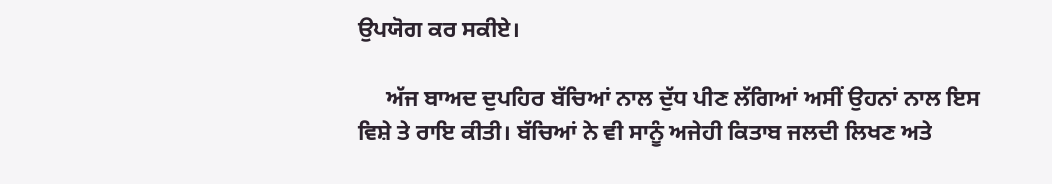ਉਪਯੋਗ ਕਰ ਸਕੀਏ।

     ਅੱਜ ਬਾਅਦ ਦੁਪਹਿਰ ਬੱਚਿਆਂ ਨਾਲ ਦੁੱਧ ਪੀਣ ਲੱਗਿਆਂ ਅਸੀਂ ਉਹਨਾਂ ਨਾਲ ਇਸ ਵਿਸ਼ੇ ਤੇ ਰਾਇ ਕੀਤੀ। ਬੱਚਿਆਂ ਨੇ ਵੀ ਸਾਨੂੰ ਅਜੇਹੀ ਕਿਤਾਬ ਜਲਦੀ ਲਿਖਣ ਅਤੇ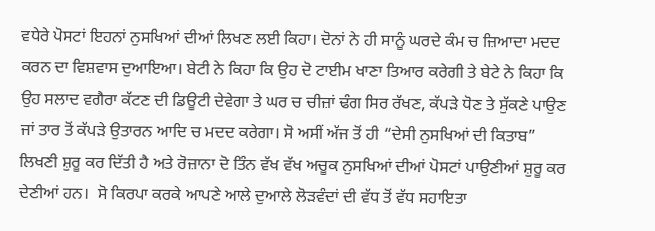ਵਧੇਰੇ ਪੋਸਟਾਂ ਇਹਨਾਂ ਨੁਸਖਿਆਂ ਦੀਆਂ ਲਿਖਣ ਲਈ ਕਿਹਾ। ਦੋਨਾਂ ਨੇ ਹੀ ਸਾਨੂੰ ਘਰਦੇ ਕੰਮ ਚ ਜ਼ਿਆਦਾ ਮਦਦ ਕਰਨ ਦਾ ਵਿਸ਼ਵਾਸ ਦੁਆਇਆ। ਬੇਟੀ ਨੇ ਕਿਹਾ ਕਿ ਉਹ ਦੋ ਟਾਈਮ ਖਾਣਾ ਤਿਆਰ ਕਰੇਗੀ ਤੇ ਬੇਟੇ ਨੇ ਕਿਹਾ ਕਿ ਉਹ ਸਲਾਦ ਵਗੈਰਾ ਕੱਟਣ ਦੀ ਡਿਊਟੀ ਦੇਵੇਗਾ ਤੇ ਘਰ ਚ ਚੀਜ਼ਾਂ ਢੰਗ ਸਿਰ ਰੱਖਣ, ਕੱਪੜੇ ਧੋਣ ਤੇ ਸੁੱਕਣੇ ਪਾਉਣ ਜਾਂ ਤਾਰ ਤੋਂ ਕੱਪੜੇ ਉਤਾਰਨ ਆਦਿ ਚ ਮਦਦ ਕਰੇਗਾ। ਸੋ ਅਸੀਂ ਅੱਜ ਤੋਂ ਹੀ “ਦੇਸੀ ਨੁਸਖਿਆਂ ਦੀ ਕਿਤਾਬ”  ਲਿਖਣੀ ਸ਼ੁਰੂ ਕਰ ਦਿੱਤੀ ਹੈ ਅਤੇ ਰੋਜ਼ਾਨਾ ਦੋ ਤਿੰਨ ਵੱਖ ਵੱਖ ਅਚੂਕ ਨੁਸਖਿਆਂ ਦੀਆਂ ਪੋਸਟਾਂ ਪਾਉਣੀਆਂ ਸ਼ੁਰੂ ਕਰ ਦੇਣੀਆਂ ਹਨ।  ਸੋ ਕਿਰਪਾ ਕਰਕੇ ਆਪਣੇ ਆਲੇ ਦੁਆਲੇ ਲੋੜਵੰਦਾਂ ਦੀ ਵੱਧ ਤੋਂ ਵੱਧ ਸਹਾਇਤਾ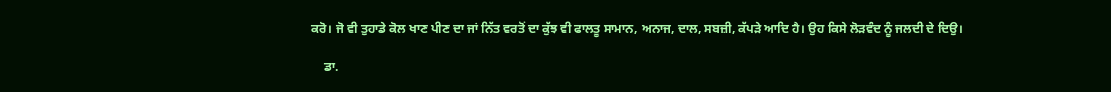ਕਰੋ। ਜੋ ਵੀ ਤੁਹਾਡੇ ਕੋਲ ਖਾਣ ਪੀਣ ਦਾ ਜਾਂ ਨਿੱਤ ਵਰਤੋਂ ਦਾ ਕੁੱਝ ਵੀ ਫਾਲਤੂ ਸਾਮਾਨ, ਅਨਾਜ, ਦਾਲ, ਸਬਜ਼ੀ, ਕੱਪੜੇ ਆਦਿ ਹੈ। ਉਹ ਕਿਸੇ ਲੋੜਵੰਦ ਨੂੰ ਜਲਦੀ ਦੇ ਦਿਉ।

    ਡਾ.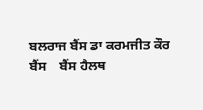ਬਲਰਾਜ ਬੈਂਸ ਡਾ ਕਰਮਜੀਤ ਕੌਰ ਬੈਂਸ    ਬੈਂਸ ਹੈਲਥ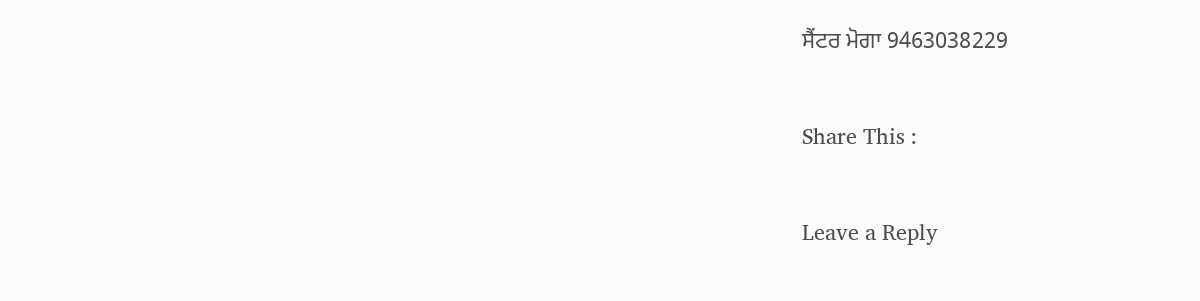ਸੈਂਟਰ ਮੋਗਾ 9463038229

Share This :

Leave a Reply